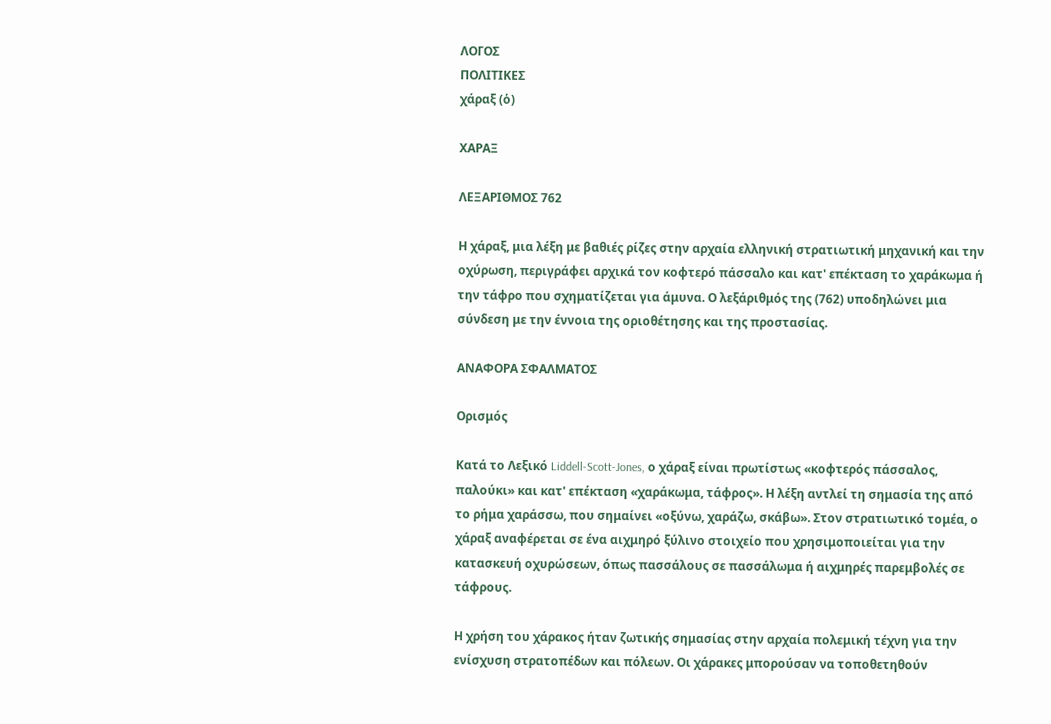ΛΟΓΟΣ
ΠΟΛΙΤΙΚΕΣ
χάραξ (ὁ)

ΧΑΡΑΞ

ΛΕΞΑΡΙΘΜΟΣ 762

Η χάραξ, μια λέξη με βαθιές ρίζες στην αρχαία ελληνική στρατιωτική μηχανική και την οχύρωση, περιγράφει αρχικά τον κοφτερό πάσσαλο και κατ' επέκταση το χαράκωμα ή την τάφρο που σχηματίζεται για άμυνα. Ο λεξάριθμός της (762) υποδηλώνει μια σύνδεση με την έννοια της οριοθέτησης και της προστασίας.

ΑΝΑΦΟΡΑ ΣΦΑΛΜΑΤΟΣ

Ορισμός

Κατά το Λεξικό Liddell-Scott-Jones, ο χάραξ είναι πρωτίστως «κοφτερός πάσσαλος, παλούκι» και κατ' επέκταση «χαράκωμα, τάφρος». Η λέξη αντλεί τη σημασία της από το ρήμα χαράσσω, που σημαίνει «οξύνω, χαράζω, σκάβω». Στον στρατιωτικό τομέα, ο χάραξ αναφέρεται σε ένα αιχμηρό ξύλινο στοιχείο που χρησιμοποιείται για την κατασκευή οχυρώσεων, όπως πασσάλους σε πασσάλωμα ή αιχμηρές παρεμβολές σε τάφρους.

Η χρήση του χάρακος ήταν ζωτικής σημασίας στην αρχαία πολεμική τέχνη για την ενίσχυση στρατοπέδων και πόλεων. Οι χάρακες μπορούσαν να τοποθετηθούν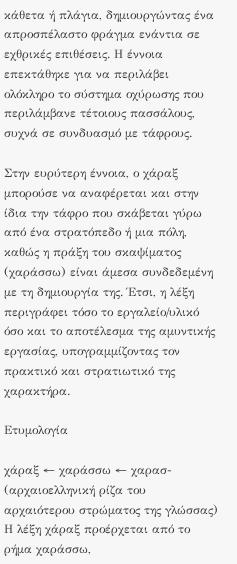κάθετα ή πλάγια, δημιουργώντας ένα απροσπέλαστο φράγμα ενάντια σε εχθρικές επιθέσεις. Η έννοια επεκτάθηκε για να περιλάβει ολόκληρο το σύστημα οχύρωσης που περιλάμβανε τέτοιους πασσάλους, συχνά σε συνδυασμό με τάφρους.

Στην ευρύτερη έννοια, ο χάραξ μπορούσε να αναφέρεται και στην ίδια την τάφρο που σκάβεται γύρω από ένα στρατόπεδο ή μια πόλη, καθώς η πράξη του σκαψίματος (χαράσσω) είναι άμεσα συνδεδεμένη με τη δημιουργία της. Έτσι, η λέξη περιγράφει τόσο το εργαλείο/υλικό όσο και το αποτέλεσμα της αμυντικής εργασίας, υπογραμμίζοντας τον πρακτικό και στρατιωτικό της χαρακτήρα.

Ετυμολογία

χάραξ ← χαράσσω ← χαρασ- (αρχαιοελληνική ρίζα του αρχαιότερου στρώματος της γλώσσας)
Η λέξη χάραξ προέρχεται από το ρήμα χαράσσω,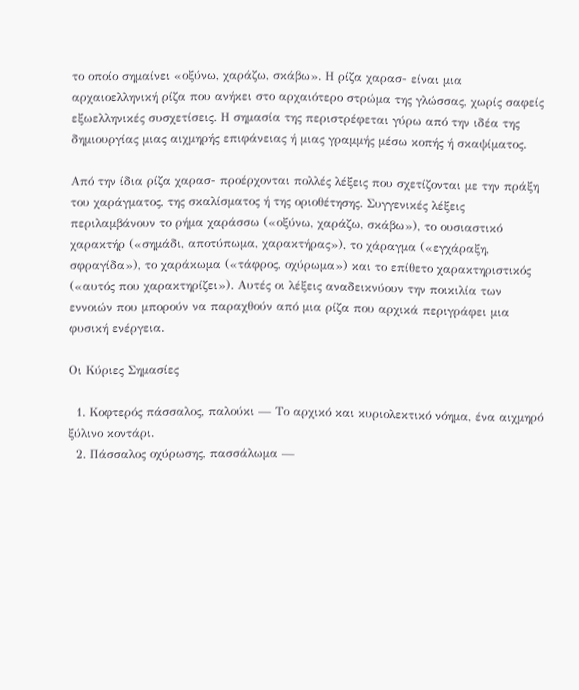το οποίο σημαίνει «οξύνω, χαράζω, σκάβω». Η ρίζα χαρασ- είναι μια αρχαιοελληνική ρίζα που ανήκει στο αρχαιότερο στρώμα της γλώσσας, χωρίς σαφείς εξωελληνικές συσχετίσεις. Η σημασία της περιστρέφεται γύρω από την ιδέα της δημιουργίας μιας αιχμηρής επιφάνειας ή μιας γραμμής μέσω κοπής ή σκαψίματος.

Από την ίδια ρίζα χαρασ- προέρχονται πολλές λέξεις που σχετίζονται με την πράξη του χαράγματος, της σκαλίσματος ή της οριοθέτησης. Συγγενικές λέξεις περιλαμβάνουν το ρήμα χαράσσω («οξύνω, χαράζω, σκάβω»), το ουσιαστικό χαρακτήρ («σημάδι, αποτύπωμα, χαρακτήρας»), το χάραγμα («εγχάραξη, σφραγίδα»), το χαράκωμα («τάφρος, οχύρωμα») και το επίθετο χαρακτηριστικός («αυτός που χαρακτηρίζει»). Αυτές οι λέξεις αναδεικνύουν την ποικιλία των εννοιών που μπορούν να παραχθούν από μια ρίζα που αρχικά περιγράφει μια φυσική ενέργεια.

Οι Κύριες Σημασίες

  1. Κοφτερός πάσσαλος, παλούκι — Το αρχικό και κυριολεκτικό νόημα, ένα αιχμηρό ξύλινο κοντάρι.
  2. Πάσσαλος οχύρωσης, πασσάλωμα —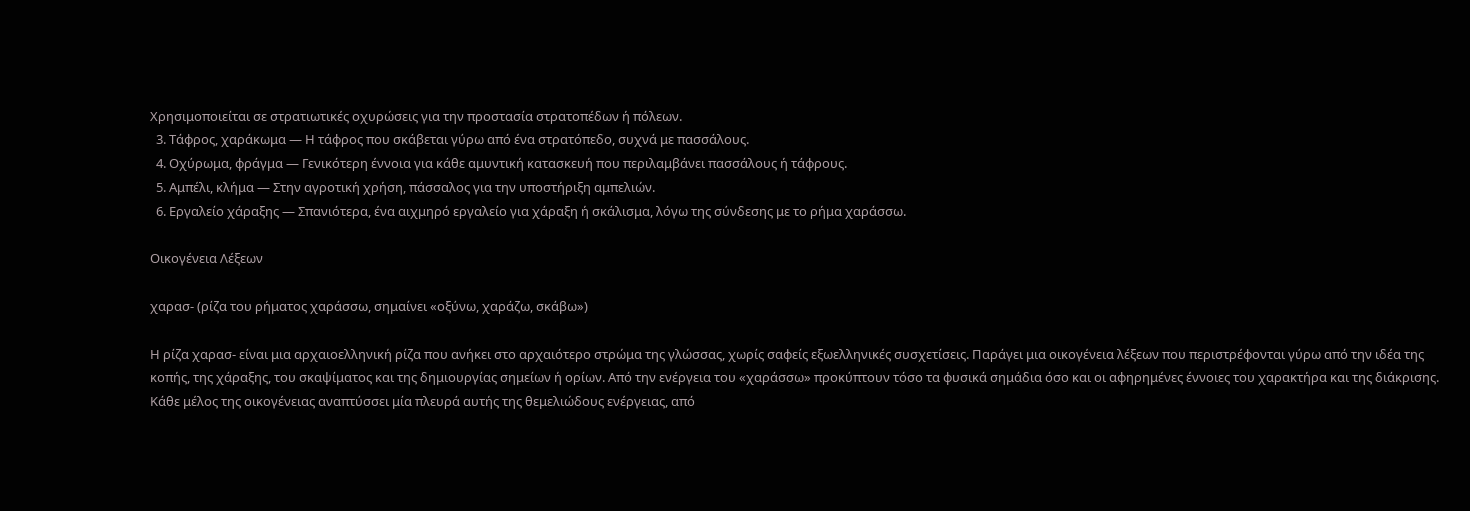Χρησιμοποιείται σε στρατιωτικές οχυρώσεις για την προστασία στρατοπέδων ή πόλεων.
  3. Τάφρος, χαράκωμα — Η τάφρος που σκάβεται γύρω από ένα στρατόπεδο, συχνά με πασσάλους.
  4. Οχύρωμα, φράγμα — Γενικότερη έννοια για κάθε αμυντική κατασκευή που περιλαμβάνει πασσάλους ή τάφρους.
  5. Αμπέλι, κλήμα — Στην αγροτική χρήση, πάσσαλος για την υποστήριξη αμπελιών.
  6. Εργαλείο χάραξης — Σπανιότερα, ένα αιχμηρό εργαλείο για χάραξη ή σκάλισμα, λόγω της σύνδεσης με το ρήμα χαράσσω.

Οικογένεια Λέξεων

χαρασ- (ρίζα του ρήματος χαράσσω, σημαίνει «οξύνω, χαράζω, σκάβω»)

Η ρίζα χαρασ- είναι μια αρχαιοελληνική ρίζα που ανήκει στο αρχαιότερο στρώμα της γλώσσας, χωρίς σαφείς εξωελληνικές συσχετίσεις. Παράγει μια οικογένεια λέξεων που περιστρέφονται γύρω από την ιδέα της κοπής, της χάραξης, του σκαψίματος και της δημιουργίας σημείων ή ορίων. Από την ενέργεια του «χαράσσω» προκύπτουν τόσο τα φυσικά σημάδια όσο και οι αφηρημένες έννοιες του χαρακτήρα και της διάκρισης. Κάθε μέλος της οικογένειας αναπτύσσει μία πλευρά αυτής της θεμελιώδους ενέργειας, από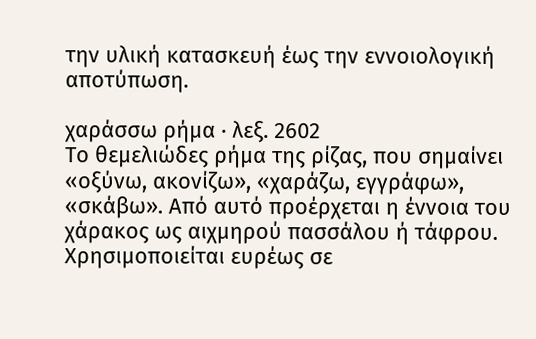την υλική κατασκευή έως την εννοιολογική αποτύπωση.

χαράσσω ρήμα · λεξ. 2602
Το θεμελιώδες ρήμα της ρίζας, που σημαίνει «οξύνω, ακονίζω», «χαράζω, εγγράφω», «σκάβω». Από αυτό προέρχεται η έννοια του χάρακος ως αιχμηρού πασσάλου ή τάφρου. Χρησιμοποιείται ευρέως σε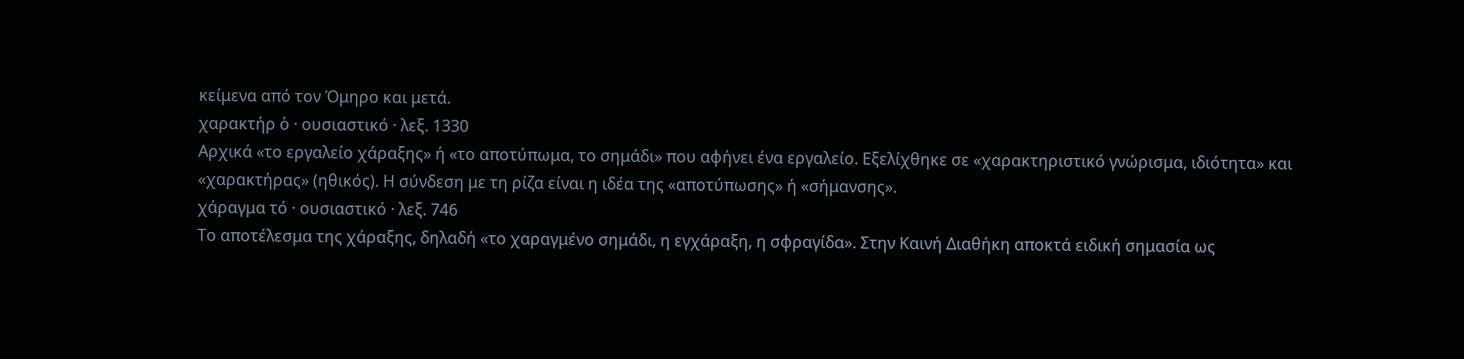κείμενα από τον Όμηρο και μετά.
χαρακτήρ ὁ · ουσιαστικό · λεξ. 1330
Αρχικά «το εργαλείο χάραξης» ή «το αποτύπωμα, το σημάδι» που αφήνει ένα εργαλείο. Εξελίχθηκε σε «χαρακτηριστικό γνώρισμα, ιδιότητα» και «χαρακτήρας» (ηθικός). Η σύνδεση με τη ρίζα είναι η ιδέα της «αποτύπωσης» ή «σήμανσης».
χάραγμα τό · ουσιαστικό · λεξ. 746
Το αποτέλεσμα της χάραξης, δηλαδή «το χαραγμένο σημάδι, η εγχάραξη, η σφραγίδα». Στην Καινή Διαθήκη αποκτά ειδική σημασία ως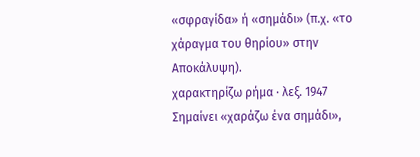«σφραγίδα» ή «σημάδι» (π.χ. «το χάραγμα του θηρίου» στην Αποκάλυψη).
χαρακτηρίζω ρήμα · λεξ. 1947
Σημαίνει «χαράζω ένα σημάδι»,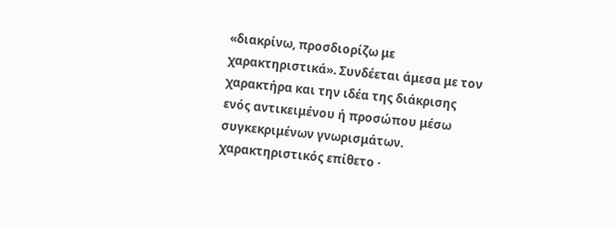«διακρίνω, προσδιορίζω με χαρακτηριστικά». Συνδέεται άμεσα με τον χαρακτήρα και την ιδέα της διάκρισης ενός αντικειμένου ή προσώπου μέσω συγκεκριμένων γνωρισμάτων.
χαρακτηριστικός επίθετο ·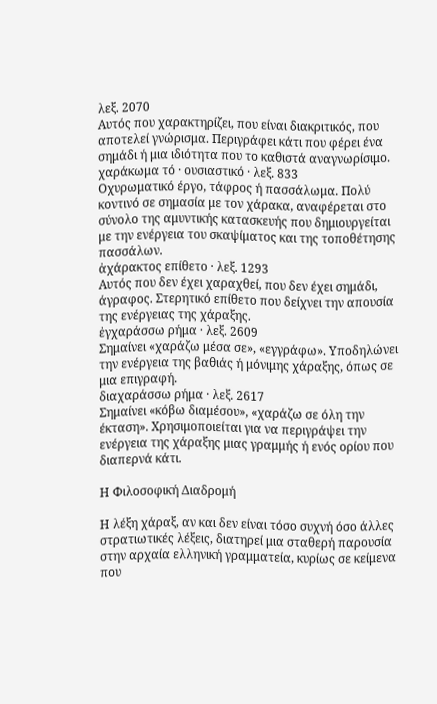λεξ. 2070
Αυτός που χαρακτηρίζει, που είναι διακριτικός, που αποτελεί γνώρισμα. Περιγράφει κάτι που φέρει ένα σημάδι ή μια ιδιότητα που το καθιστά αναγνωρίσιμο.
χαράκωμα τό · ουσιαστικό · λεξ. 833
Οχυρωματικό έργο, τάφρος ή πασσάλωμα. Πολύ κοντινό σε σημασία με τον χάρακα, αναφέρεται στο σύνολο της αμυντικής κατασκευής που δημιουργείται με την ενέργεια του σκαψίματος και της τοποθέτησης πασσάλων.
ἀχάρακτος επίθετο · λεξ. 1293
Αυτός που δεν έχει χαραχθεί, που δεν έχει σημάδι, άγραφος. Στερητικό επίθετο που δείχνει την απουσία της ενέργειας της χάραξης.
ἐγχαράσσω ρήμα · λεξ. 2609
Σημαίνει «χαράζω μέσα σε», «εγγράφω». Υποδηλώνει την ενέργεια της βαθιάς ή μόνιμης χάραξης, όπως σε μια επιγραφή.
διαχαράσσω ρήμα · λεξ. 2617
Σημαίνει «κόβω διαμέσου», «χαράζω σε όλη την έκταση». Χρησιμοποιείται για να περιγράψει την ενέργεια της χάραξης μιας γραμμής ή ενός ορίου που διαπερνά κάτι.

Η Φιλοσοφική Διαδρομή

Η λέξη χάραξ, αν και δεν είναι τόσο συχνή όσο άλλες στρατιωτικές λέξεις, διατηρεί μια σταθερή παρουσία στην αρχαία ελληνική γραμματεία, κυρίως σε κείμενα που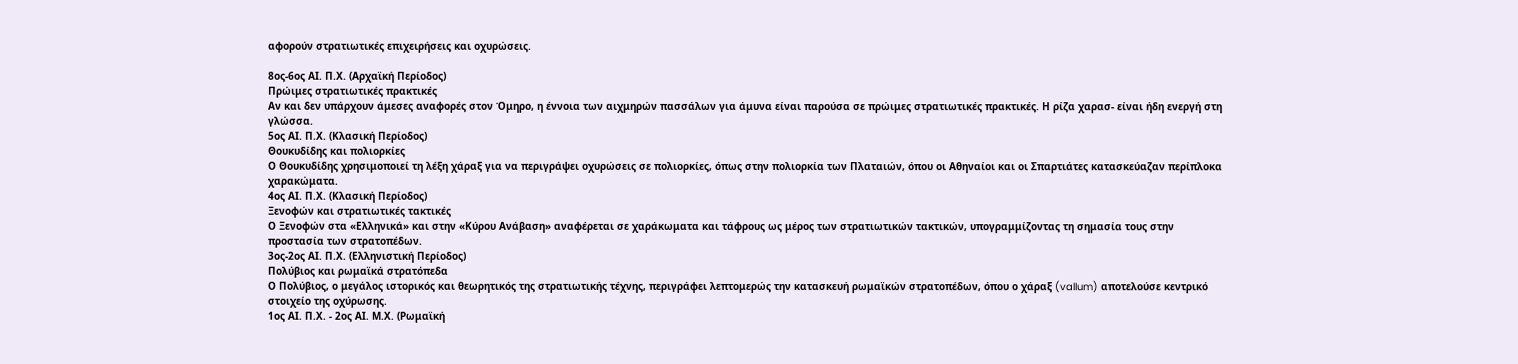αφορούν στρατιωτικές επιχειρήσεις και οχυρώσεις.

8ος-6ος ΑΙ. Π.Χ. (Αρχαϊκή Περίοδος)
Πρώιμες στρατιωτικές πρακτικές
Αν και δεν υπάρχουν άμεσες αναφορές στον Όμηρο, η έννοια των αιχμηρών πασσάλων για άμυνα είναι παρούσα σε πρώιμες στρατιωτικές πρακτικές. Η ρίζα χαρασ- είναι ήδη ενεργή στη γλώσσα.
5ος ΑΙ. Π.Χ. (Κλασική Περίοδος)
Θουκυδίδης και πολιορκίες
Ο Θουκυδίδης χρησιμοποιεί τη λέξη χάραξ για να περιγράψει οχυρώσεις σε πολιορκίες, όπως στην πολιορκία των Πλαταιών, όπου οι Αθηναίοι και οι Σπαρτιάτες κατασκεύαζαν περίπλοκα χαρακώματα.
4ος ΑΙ. Π.Χ. (Κλασική Περίοδος)
Ξενοφών και στρατιωτικές τακτικές
Ο Ξενοφών στα «Ελληνικά» και στην «Κύρου Ανάβαση» αναφέρεται σε χαράκωματα και τάφρους ως μέρος των στρατιωτικών τακτικών, υπογραμμίζοντας τη σημασία τους στην προστασία των στρατοπέδων.
3ος-2ος ΑΙ. Π.Χ. (Ελληνιστική Περίοδος)
Πολύβιος και ρωμαϊκά στρατόπεδα
Ο Πολύβιος, ο μεγάλος ιστορικός και θεωρητικός της στρατιωτικής τέχνης, περιγράφει λεπτομερώς την κατασκευή ρωμαϊκών στρατοπέδων, όπου ο χάραξ (vallum) αποτελούσε κεντρικό στοιχείο της οχύρωσης.
1ος ΑΙ. Π.Χ. - 2ος ΑΙ. Μ.Χ. (Ρωμαϊκή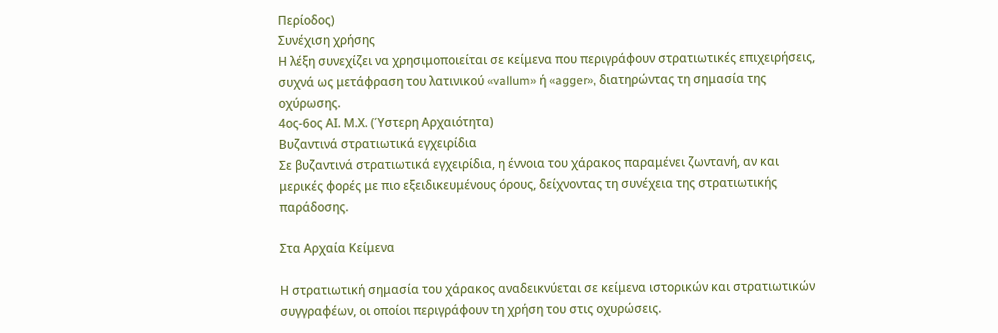Περίοδος)
Συνέχιση χρήσης
Η λέξη συνεχίζει να χρησιμοποιείται σε κείμενα που περιγράφουν στρατιωτικές επιχειρήσεις, συχνά ως μετάφραση του λατινικού «vallum» ή «agger», διατηρώντας τη σημασία της οχύρωσης.
4ος-6ος ΑΙ. Μ.Χ. (Ύστερη Αρχαιότητα)
Βυζαντινά στρατιωτικά εγχειρίδια
Σε βυζαντινά στρατιωτικά εγχειρίδια, η έννοια του χάρακος παραμένει ζωντανή, αν και μερικές φορές με πιο εξειδικευμένους όρους, δείχνοντας τη συνέχεια της στρατιωτικής παράδοσης.

Στα Αρχαία Κείμενα

Η στρατιωτική σημασία του χάρακος αναδεικνύεται σε κείμενα ιστορικών και στρατιωτικών συγγραφέων, οι οποίοι περιγράφουν τη χρήση του στις οχυρώσεις.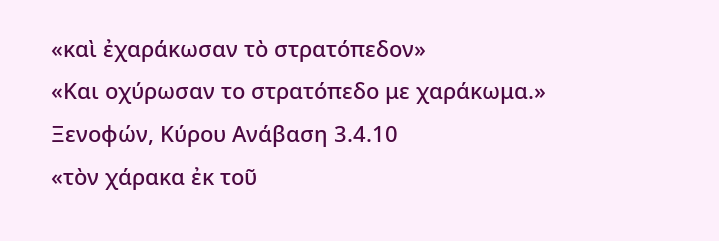«καὶ ἐχαράκωσαν τὸ στρατόπεδον»
«Και οχύρωσαν το στρατόπεδο με χαράκωμα.»
Ξενοφών, Κύρου Ανάβαση 3.4.10
«τὸν χάρακα ἐκ τοῦ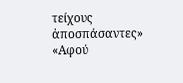τείχους ἀποσπάσαντες»
«Αφού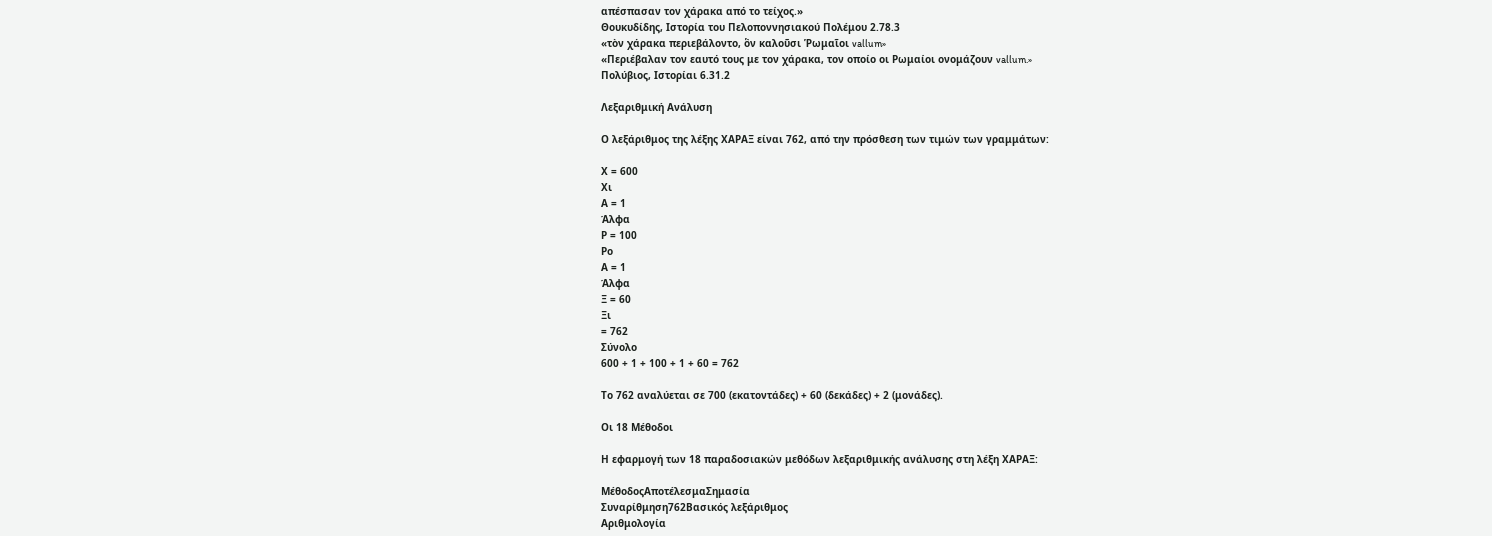απέσπασαν τον χάρακα από το τείχος.»
Θουκυδίδης, Ιστορία του Πελοποννησιακού Πολέμου 2.78.3
«τὸν χάρακα περιεβάλοντο, ὃν καλοῦσι Ῥωμαῖοι vallum»
«Περιέβαλαν τον εαυτό τους με τον χάρακα, τον οποίο οι Ρωμαίοι ονομάζουν vallum.»
Πολύβιος, Ιστορίαι 6.31.2

Λεξαριθμική Ανάλυση

Ο λεξάριθμος της λέξης ΧΑΡΑΞ είναι 762, από την πρόσθεση των τιμών των γραμμάτων:

Χ = 600
Χι
Α = 1
Άλφα
Ρ = 100
Ρο
Α = 1
Άλφα
Ξ = 60
Ξι
= 762
Σύνολο
600 + 1 + 100 + 1 + 60 = 762

Το 762 αναλύεται σε 700 (εκατοντάδες) + 60 (δεκάδες) + 2 (μονάδες).

Οι 18 Μέθοδοι

Η εφαρμογή των 18 παραδοσιακών μεθόδων λεξαριθμικής ανάλυσης στη λέξη ΧΑΡΑΞ:

ΜέθοδοςΑποτέλεσμαΣημασία
Συναρίθμηση762Βασικός λεξάριθμος
Αριθμολογία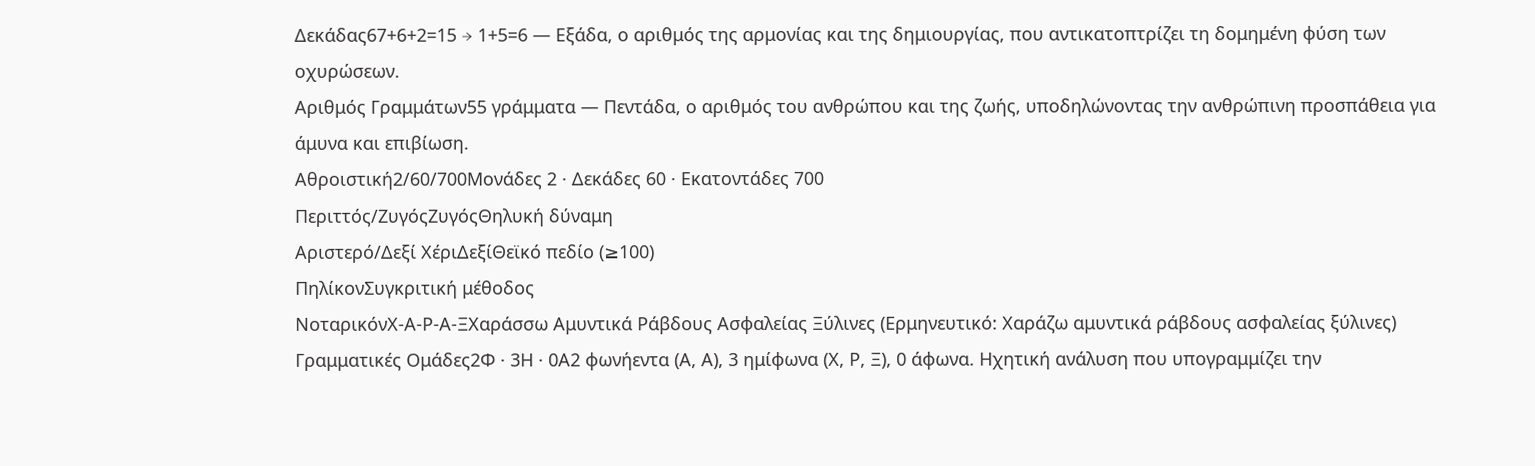Δεκάδας67+6+2=15 → 1+5=6 — Εξάδα, ο αριθμός της αρμονίας και της δημιουργίας, που αντικατοπτρίζει τη δομημένη φύση των οχυρώσεων.
Αριθμός Γραμμάτων55 γράμματα — Πεντάδα, ο αριθμός του ανθρώπου και της ζωής, υποδηλώνοντας την ανθρώπινη προσπάθεια για άμυνα και επιβίωση.
Αθροιστική2/60/700Μονάδες 2 · Δεκάδες 60 · Εκατοντάδες 700
Περιττός/ΖυγόςΖυγόςΘηλυκή δύναμη
Αριστερό/Δεξί ΧέριΔεξίΘεϊκό πεδίο (≥100)
ΠηλίκονΣυγκριτική μέθοδος
ΝοταρικόνΧ-Α-Ρ-Α-ΞΧαράσσω Αμυντικά Ράβδους Ασφαλείας Ξύλινες (Ερμηνευτικό: Χαράζω αμυντικά ράβδους ασφαλείας ξύλινες)
Γραμματικές Ομάδες2Φ · 3Η · 0Α2 φωνήεντα (Α, Α), 3 ημίφωνα (Χ, Ρ, Ξ), 0 άφωνα. Ηχητική ανάλυση που υπογραμμίζει την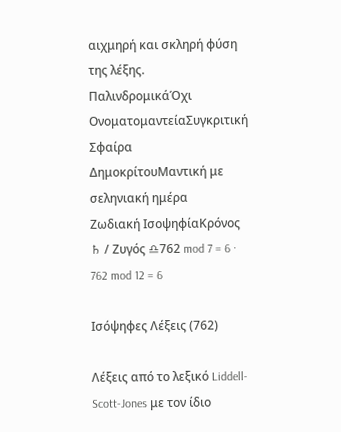αιχμηρή και σκληρή φύση της λέξης.
ΠαλινδρομικάΌχι
ΟνοματομαντείαΣυγκριτική
Σφαίρα ΔημοκρίτουΜαντική με σεληνιακή ημέρα
Ζωδιακή ΙσοψηφίαΚρόνος ♄ / Ζυγός ♎762 mod 7 = 6 · 762 mod 12 = 6

Ισόψηφες Λέξεις (762)

Λέξεις από το λεξικό Liddell-Scott-Jones με τον ίδιο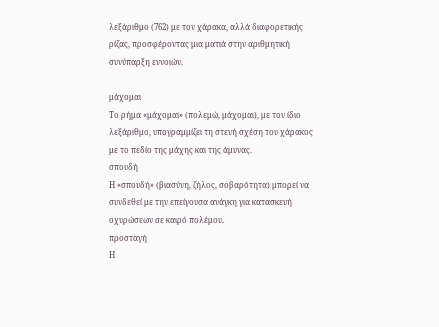λεξάριθμο (762) με τον χάρακα, αλλά διαφορετικής ρίζας, προσφέροντας μια ματιά στην αριθμητική συνύπαρξη εννοιών.

μάχομαι
Το ρήμα «μάχομαι» (πολεμώ, μάχομαι), με τον ίδιο λεξάριθμο, υπογραμμίζει τη στενή σχέση του χάρακος με το πεδίο της μάχης και της άμυνας.
σπουδή
Η «σπουδή» (βιασύνη, ζήλος, σοβαρότητα) μπορεί να συνδεθεί με την επείγουσα ανάγκη για κατασκευή οχυρώσεων σε καιρό πολέμου.
προσταγή
Η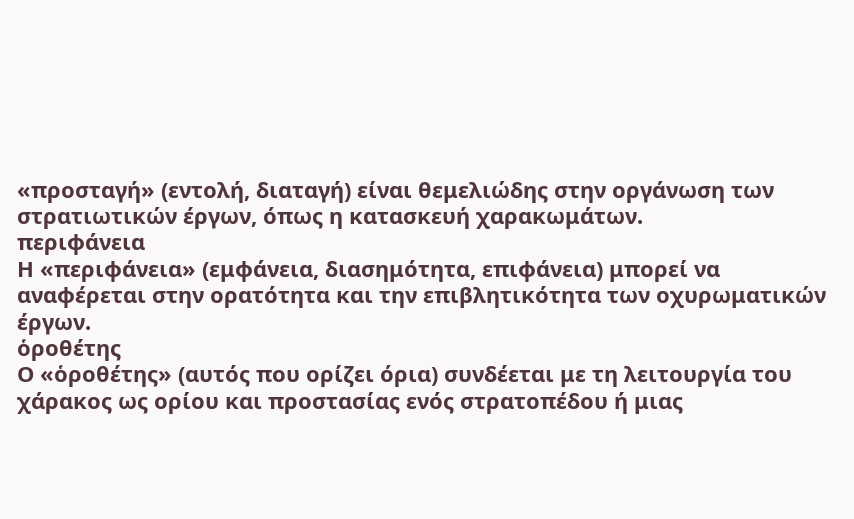«προσταγή» (εντολή, διαταγή) είναι θεμελιώδης στην οργάνωση των στρατιωτικών έργων, όπως η κατασκευή χαρακωμάτων.
περιφάνεια
Η «περιφάνεια» (εμφάνεια, διασημότητα, επιφάνεια) μπορεί να αναφέρεται στην ορατότητα και την επιβλητικότητα των οχυρωματικών έργων.
ὁροθέτης
Ο «ὁροθέτης» (αυτός που ορίζει όρια) συνδέεται με τη λειτουργία του χάρακος ως ορίου και προστασίας ενός στρατοπέδου ή μιας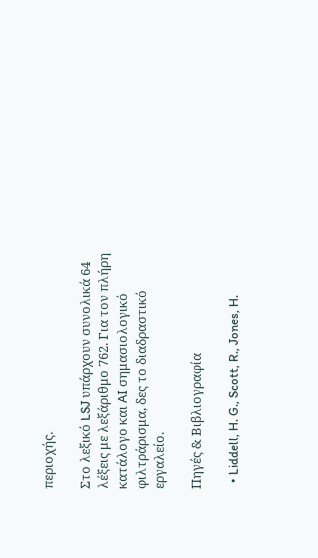περιοχής.

Στο λεξικό LSJ υπάρχουν συνολικά 64 λέξεις με λεξάριθμο 762. Για τον πλήρη κατάλογο και AI σημασιολογικό φιλτράρισμα, δες το διαδραστικό εργαλείο.

Πηγές & Βιβλιογραφία

  • Liddell, H. G., Scott, R., Jones, H.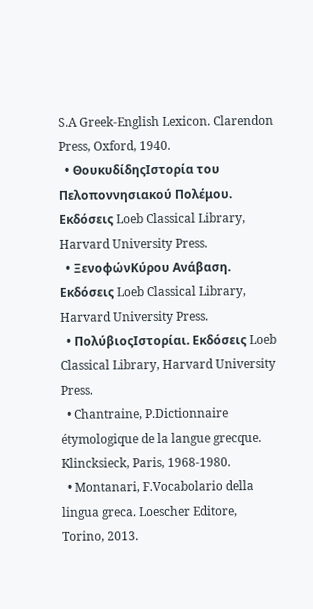S.A Greek-English Lexicon. Clarendon Press, Oxford, 1940.
  • ΘουκυδίδηςΙστορία του Πελοποννησιακού Πολέμου. Εκδόσεις Loeb Classical Library, Harvard University Press.
  • ΞενοφώνΚύρου Ανάβαση. Εκδόσεις Loeb Classical Library, Harvard University Press.
  • ΠολύβιοςΙστορίαι. Εκδόσεις Loeb Classical Library, Harvard University Press.
  • Chantraine, P.Dictionnaire étymologique de la langue grecque. Klincksieck, Paris, 1968-1980.
  • Montanari, F.Vocabolario della lingua greca. Loescher Editore, Torino, 2013.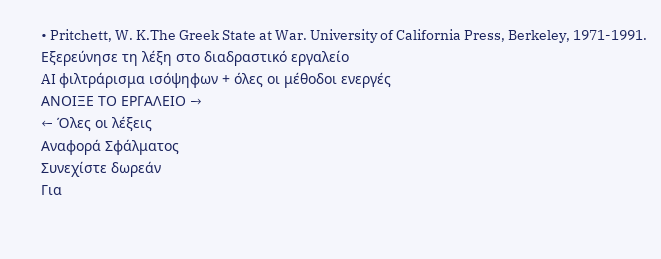• Pritchett, W. K.The Greek State at War. University of California Press, Berkeley, 1971-1991.
Εξερεύνησε τη λέξη στο διαδραστικό εργαλείο
AI φιλτράρισμα ισόψηφων + όλες οι μέθοδοι ενεργές
ΑΝΟΙΞΕ ΤΟ ΕΡΓΑΛΕΙΟ →
← Όλες οι λέξεις
Αναφορά Σφάλματος
Συνεχίστε δωρεάν
Για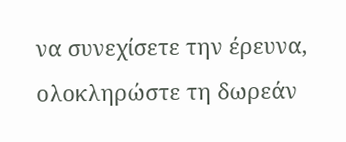να συνεχίσετε την έρευνα, ολοκληρώστε τη δωρεάν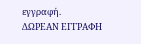εγγραφή.
ΔΩΡΕΑΝ ΕΓΓΡΑΦΗ